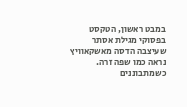במבט ראשון, הטקסט בפסוקי מגילת אסתר שעיצבה הדסה מאשקאוויץ נראה כמו שפה זרה. כשמתבוננים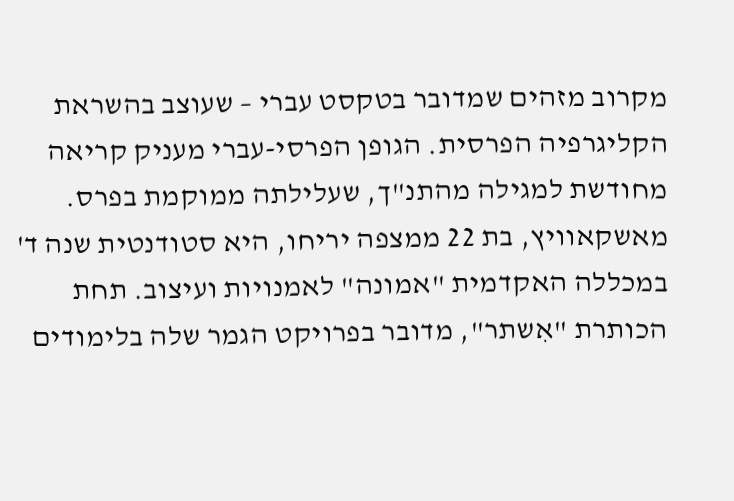מקרוב מזהים שמדובר בטקסט עברי – שעוצב בהשראת הקליגרפיה הפרסית. הגופן הפרסי-עברי מעניק קריאה מחודשת למגילה מהתנ"ך, שעלילתה ממוקמת בפרס.
מאשקאוויץ, בת 22 ממצפה יריחו, היא סטודנטית שנה ד' במכללה האקדמית "אמונה" לאמנויות ועיצוב. תחת הכותרת "אִשתר", מדובר בפרויקט הגמר שלה בלימודים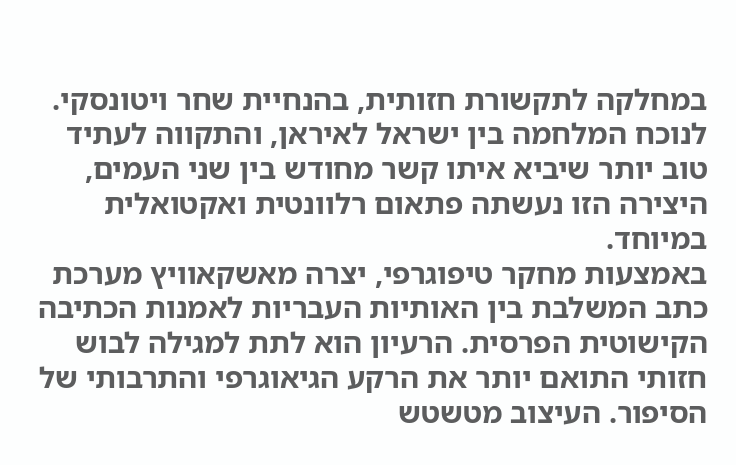במחלקה לתקשורת חזותית, בהנחיית שחר ויטונסקי. לנוכח המלחמה בין ישראל לאיראן, והתקווה לעתיד טוב יותר שיביא איתו קשר מחודש בין שני העמים, היצירה הזו נעשתה פתאום רלוונטית ואקטואלית במיוחד.
באמצעות מחקר טיפוגרפי, יצרה מאשקאוויץ מערכת כתב המשלבת בין האותיות העבריות לאמנות הכתיבה הקישוטית הפרסית. הרעיון הוא לתת למגילה לבוש חזותי התואם יותר את הרקע הגיאוגרפי והתרבותי של הסיפור. העיצוב מטשטש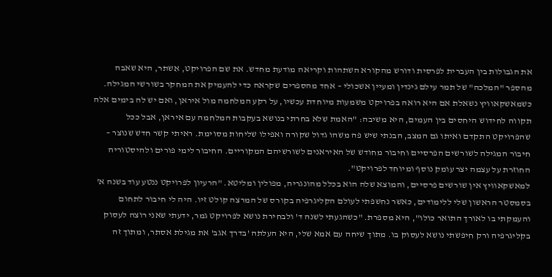את הגבולות בין העברית לפרסית ודורש מהקורא השתהות וקריאה מודעת מחדש. את שם הפרויקט, אִשתר, היא שאבה מהספר "המלכה" של תמר עילם גינדין ומעיין אשכולי – אחד מהספרים שקראה כדי להעמיק את המחקר בשורשי המגילה.
כשמאשקאוויץ נשאלת אם היא רואה בפרויקט משמעות מיוחדת עכשיו, על רקע המלחמה מול איראן, ואם יש לה בימים אלה תקווה לחידוש היחסים בין העמים, היא משיבה: "האמת שלא בחרתי בנושא בעקבות המלחמה עם איראן, אבל ככל שהפרויקט התקדם ואיתו גם המצב, הבנתי שיש פה משהו גדול שקורה ואפילו שליחות מסוימת. ראיתי קשר חדש שנוצר – חיבור המגילה לשורשים הפרסיים וחיבור מחודש של האיראנים לשורשיהם המקוריים. החיבור לימי פורים ולהיסטוריה החוזרת על עצמה יצר עומק נוסף ומיוחד לפרויקט".
למאשקאוויץ אין שורשים פרסיים, והמוצא שלה הוא בכלל מהונגריה, מפולין ומליטא. "הרעיון לפרויקט ננטע עוד בשנה א' בסמסטר הראשון שלי ללימודים, כאשר נחשפתי לעולם הקליגרפיה בקורס של המרצה קולט זיו. היה לי חיבור לתחום והעמקתי בו לאורך התואר כולו", היא מספרת. "כשהגעתי לשנה ד' ולבחירת נושא לפרויקט גמר, ידעתי שאני רוצה לעסוק בקליגרפיה ורק חיפשתי נושא לעסוק בו. מתוך שיחה עם אמא שלי, היא העלתה 'בדרך אגב' את מגילת אסתר, ומתוך זה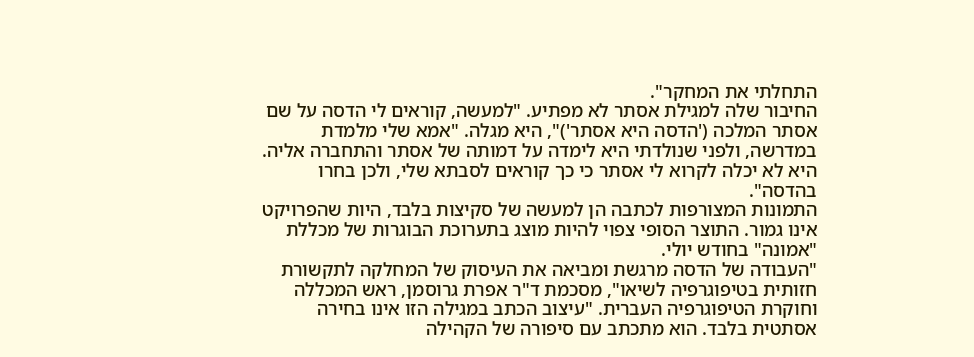התחלתי את המחקר".
החיבור שלה למגילת אסתר לא מפתיע. "למעשה, קוראים לי הדסה על שם אסתר המלכה ('הדסה היא אסתר')", היא מגלה. "אמא שלי מלמדת במדרשה, ולפני שנולדתי היא לימדה על דמותה של אסתר והתחברה אליה. היא לא יכלה לקרוא לי אסתר כי כך קוראים לסבתא שלי, ולכן בחרו בהדסה".
התמונות המצורפות לכתבה הן למעשה של סקיצות בלבד, היות שהפרויקט אינו גמור. התוצר הסופי צפוי להיות מוצג בתערוכת הבוגרות של מכללת "אמונה" בחודש יולי.
"העבודה של הדסה מרגשת ומביאה את העיסוק של המחלקה לתקשורת חזותית בטיפוגרפיה לשיאו", מסכמת ד"ר אפרת גרוסמן, ראש המכללה וחוקרת הטיפוגרפיה העברית. "עיצוב הכתב במגילה הזו אינו בחירה אסתטית בלבד. הוא מתכתב עם סיפורה של הקהילה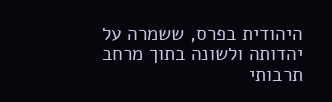היהודית בפרס, ששמרה על יהדותה ולשונה בתוך מרחב תרבותי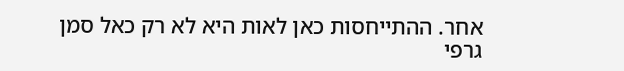אחר. ההתייחסות כאן לאות היא לא רק כאל סמן גרפי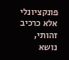פונקציונלי אלא כרכיב זהותי, נושא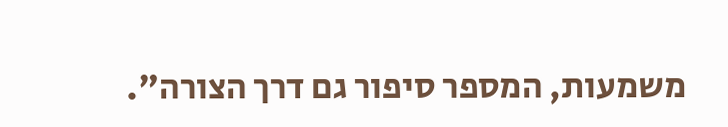משמעות, המספר סיפור גם דרך הצורה".